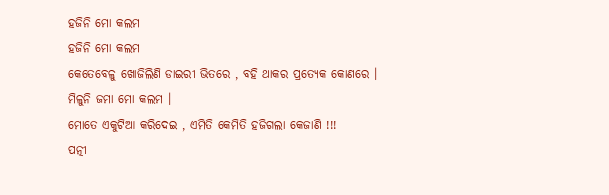ହଜିନି ମୋ କଲମ
ହଜିନି ମୋ କଲମ
କେତେବେଳୁ ଖୋଜିଲିଣି ଡାଇରୀ ଭିତରେ , ବହି ଥାକର ପ୍ରତ୍ୟେକ କୋଣରେ ।
ମିଳୁନି ଜମା ମୋ କଲମ ।
ମୋତେ ଏକୁଟିଆ କରିଦେଇ , ଏମିତି କେମିତି ହଜିଗଲା କେଜାଣି !!!
ପତ୍ନୀ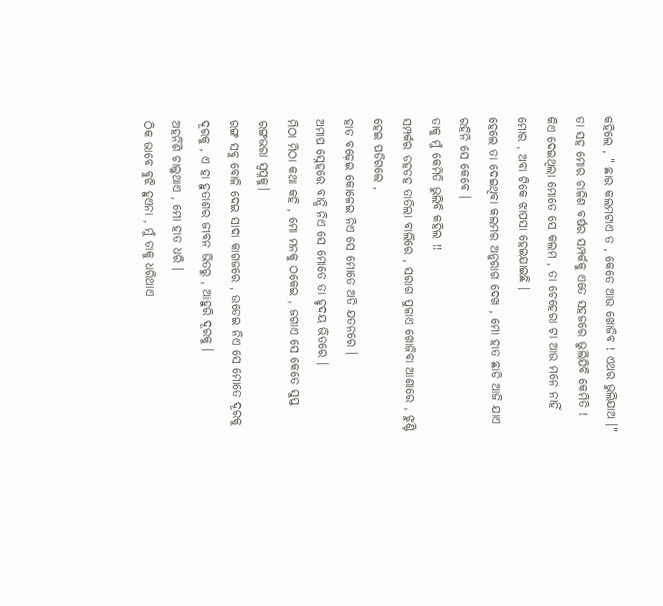କହିଲେ , " ଛାର କଲମଟାଏ ତ , କେତେ ଆଉ ଖୋଜିବ ! ଏଥର ଭୁଲିଯାଅ ।"
ତା ସହ ମୋର ଚାଳିଶ ବର୍ଷର ସମ୍ପର୍କକୁ ଏତେ ସହଜରେ ଭୁଲିଯିବି କେମିତି !
କିଏ ଦେଇଥିଲା ମୋତେ ସେ କଲମ , ତା ଚେହେରା ଟା ଆଉ ମନେ ନାହିଁ ମୋର , ଅବା ଟିକେ ଝାପସା ହେଇଯାଇଛି ।
ହେଲେ ତା ଦେଇଥିବା କଲମର ଅନୁରାଗ ଦେଖ , ମୋ ହାତ ଛାଡି ଆଜି ଯାଏ ରହିନି ସେ କେବେ ।
ତାକୁ ମୁଁ କେମିତି ଭୁଲିବି କହିଲ !!
ସମ୍ପର୍କର ଡହଡହ ତାତିଲା ବାଲିରେ , ସରାଗ ପୁଳାଏ ଖୋଜିବା ଆଶାରେ , ଝୁଣ୍ଟି ହେଇ ପଡିଗଲେ ,
ହାତ ବଢ଼େଇ କୋଳେଇ ନିଏ ସେ ମୋତେ ଅତି ଯତନରେ ।
ଅମାପ ସ୍ନେହରେ ବାନ୍ଧି ନିଏ ସେ ମୋତେ ତା ହୃଦୟ ଭିତରେ ।
ମିଠା ମିଠା କଥା କହି , ମୋ ମନକୁ ଠକେଇ , ଜଗାଏ ସେ କେତେ ସୁପ୍ତ ରଙ୍ଗଭରା ସ୍ୱପ୍ନକୁ।
ରଙ୍ଗ ସବୁ ବୋଳି ଦେଇ ସାଦା କାଗଜରେ , ଉଡେଇ ନିଏ ସେ ମୋତେ ଦୂରକୁ ଦୂରକୁ , ଏ ହା ହୁତାଶର ଜୀବନ ଭିତରୁ , ଆହୁରି ଦୂରକୁ ।
ଅହର୍ନିଶି ଚାଲୁଥାଏ , ମୋ ହାତ ଧରି ।
ଠିକ ଭାବେ ବୁଝି ହୁଏନା , ମୁଁ ତାକୁ ଧରିଥାଏ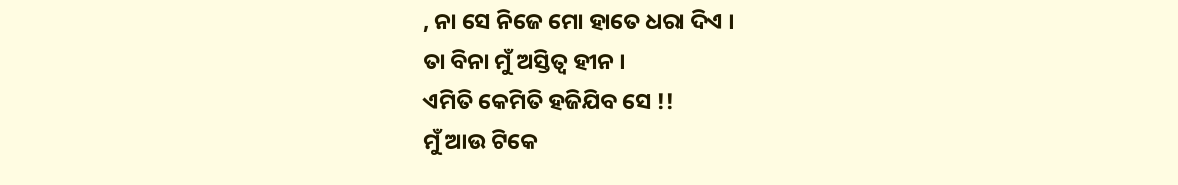, ନା ସେ ନିଜେ ମୋ ହାତେ ଧରା ଦିଏ ।
ତା ବିନା ମୁଁ ଅସ୍ତିତ୍ୱ ହୀନ ।
ଏମିତି କେମିତି ହଜିଯିବ ସେ !!
ମୁଁ ଆଉ ଟିକେ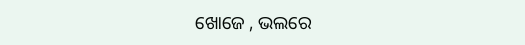ଖୋଜେ , ଭଲରେ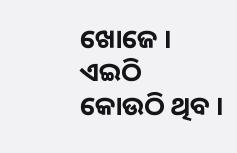ଖୋଜେ । ଏଇଠି କୋଉଠି ଥିବ ।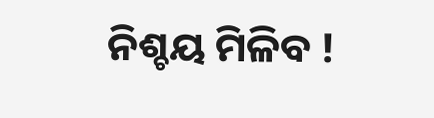ନିଶ୍ଚୟ ମିଳିବ !